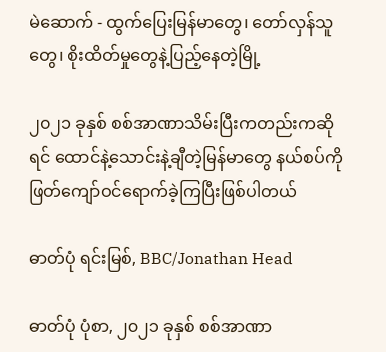မဲဆောက် - ထွက်ပြေးမြန်မာတွေ၊ တော်လှန်သူတွေ၊ စိုးထိတ်မှုတွေနဲ့ပြည့်နေတဲ့မြို့

၂၀၂၁ ခုနှစ် စစ်အာဏာသိမ်းပြီးကတည်းကဆိုရင် ထောင်နဲ့သောင်းနဲ့ချီတဲ့မြန်မာတွေ နယ်စပ်ကို ဖြတ်ကျော်ဝင်ရောက်ခဲ့ကြပြီးဖြစ်ပါတယ်

ဓာတ်ပုံ ရင်းမြစ်, BBC/Jonathan Head

ဓာတ်ပုံ ပုံစာ, ၂၀၂၁ ခုနှစ် စစ်အာဏာ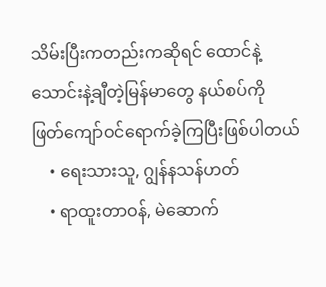သိမ်းပြီးကတည်းကဆိုရင် ထောင်နဲ့သောင်းနဲ့ချီတဲ့မြန်မာတွေ နယ်စပ်ကို ဖြတ်ကျော်ဝင်ရောက်ခဲ့ကြပြီးဖြစ်ပါတယ်
    • ရေးသားသူ, ဂျွန်နသန်ဟတ်
    • ရာထူးတာဝန်, မဲ‌ဆောက်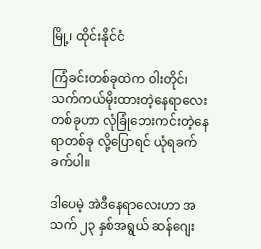မြို့၊ ထိုင်းနိုင်ငံ

ကြံခင်းတစ်ခုထဲက ဝါးတိုင်၊ သက်ကယ်မိုးထားတဲ့နေရာလေးတစ်ခုဟာ လုံခြုံဘေးကင်းတဲ့နေရာတစ်ခု လို့ပြောရင် ယုံရခက်ခက်ပါ။

ဒါပေမဲ့ အဲဒီနေရာလေးဟာ အသက် ၂၃ နှစ်အရွယ် ဆန်ဂျေး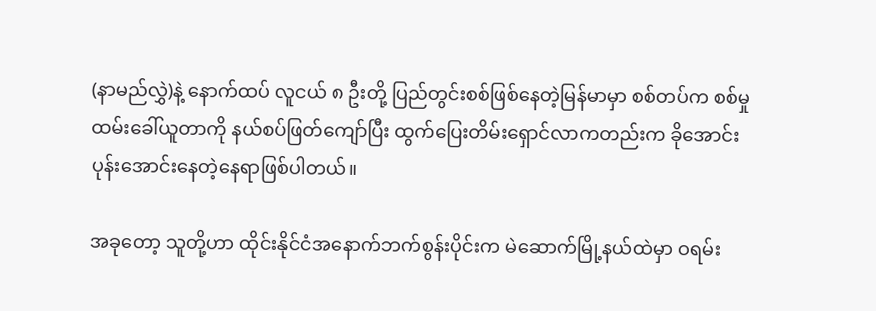(နာမည်လွှဲ)နဲ့ နောက်ထပ် လူငယ် ၈ ဦးတို့ ပြည်တွင်းစစ်ဖြစ်နေတဲ့မြန်မာမှာ စစ်တပ်က စစ်မှုထမ်းခေါ်ယူတာကို နယ်စပ်ဖြတ်ကျော်ပြီး ထွက်ပြေးတိမ်းရှောင်လာကတည်းက ခိုအောင်း ပုန်းအောင်းနေတဲ့နေရာဖြစ်ပါတယ်။

အခုတော့ သူတို့ဟာ ထိုင်းနိုင်ငံအနောက်ဘက်စွန်းပိုင်းက မဲဆောက်မြို့နယ်ထဲမှာ ဝရမ်း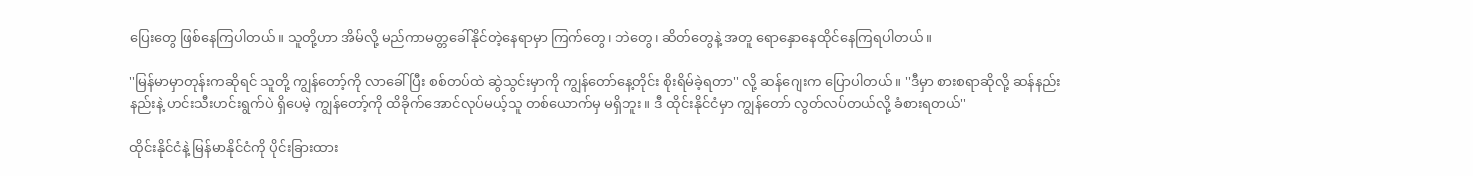ပြေးတွေ ဖြစ်နေကြပါတယ်။ သူတို့ဟာ အိမ်လို့ မည်ကာမတ္တခေါ်နိုင်တဲ့နေရာမှာ ကြက်တွေ၊ ဘဲတွေ၊ ဆိတ်တွေနဲ့ အတူ ရောနှောနေထိုင်နေကြရပါတယ်။

''မြန်မာမှာတုန်းကဆိုရင် သူတို့ ကျွန်တော့်ကို လာခေါ်ပြီး စစ်တပ်ထဲ ဆွဲသွင်းမှာကို ကျွန်တော်နေ့တိုင်း စိုးရိမ်ခဲ့ရတာ'' လို့ ဆန်ဂျေးက ပြောပါတယ်။ ''ဒီမှာ စားစရာဆိုလို့ ဆန်နည်းနည်းနဲ့ ဟင်းသီးဟင်းရွက်ပဲ ရှိပေမဲ့ ကျွန်တော့်ကို ထိခိုက်အောင်လုပ်မယ့်သူ တစ်ယောက်မှ မရှိဘူး။ ဒီ ထိုင်းနိုင်ငံမှာ ကျွန်တော် လွတ်လပ်တယ်လို့ ခံစားရတယ်''

ထိုင်းနိုင်ငံနဲ့ မြန်မာနိုင်ငံကို ပိုင်းခြားထား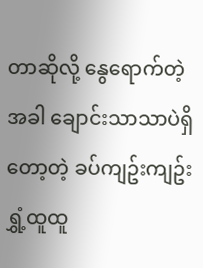တာဆိုလို့ နွေရောက်တဲ့အခါ ချောင်းသာသာပဲရှိတော့တဲ့ ခပ်ကျဥ်းကျဥ်း ရွှံ့ထူထူ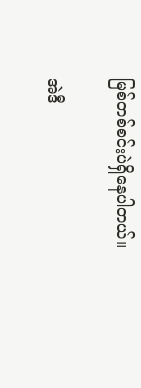မြစ်တစ်စင်းပဲရှိနေပါတယ်။

အဲဒီ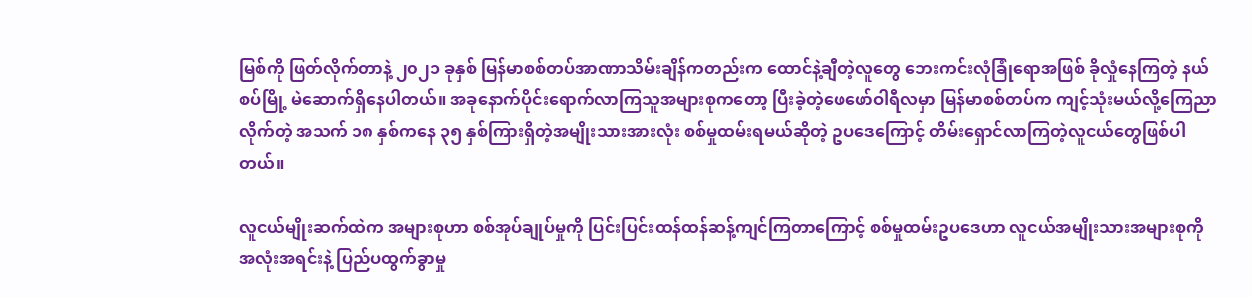မြစ်ကို ဖြတ်လိုက်တာနဲ့ ၂၀၂၁ ခုနှစ် မြန်မာစစ်တပ်အာဏာသိမ်းချိန်ကတည်းက ထောင်နဲ့ချီတဲ့လူတွေ ဘေးကင်းလုံခြုံရောအဖြစ် ခိုလှုံနေကြတဲ့ နယ်စပ်မြို့ မဲဆောက်ရှိနေပါတယ်။ အခုနောက်ပိုင်းရောက်လာကြသူအများစုကတော့ ပြီးခဲ့တဲ့ဖေဖော်ဝါရီလမှာ မြန်မာစစ်တပ်က ကျင့်သုံးမယ်လို့ကြေညာလိုက်တဲ့ အသက် ၁၈ နှစ်ကနေ ၃၅ နှစ်ကြားရှိတဲ့အမျိုးသားအားလုံး စစ်မှုထမ်းရမယ်ဆိုတဲ့ ဥပဒေကြောင့် တိမ်းရှောင်လာကြတဲ့လူငယ်တွေဖြစ်ပါတယ်။

လူငယ်မျိုးဆက်ထဲက အများစုဟာ စစ်အုပ်ချုပ်မှုကို ပြင်းပြင်းထန်ထန်ဆန့်ကျင်ကြတာကြောင့် စစ်မှုထမ်းဥပဒေဟာ လူငယ်အမျိုးသားအများစုကို အလုံးအရင်းနဲ့ ပြည်ပထွက်ခွာမှု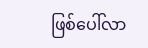ဖြစ်ပေါ်လာ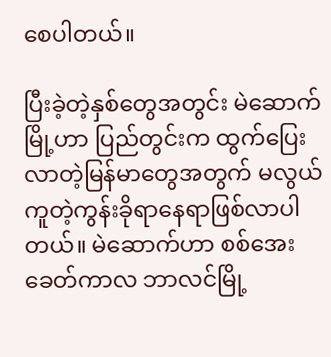စေပါတယ်။

ပြီးခဲ့တဲ့နှစ်တွေအတွင်း မဲဆောက်မြို့ဟာ ပြည်တွင်းက ထွက်ပြေးလာတဲ့မြန်မာတွေအတွက် မလွယ်ကူတဲ့ကွန်းခိုရာနေရာဖြစ်လာပါတယ်။ မဲဆောက်ဟာ စစ်အေးခေတ်ကာလ ဘာလင်မြို့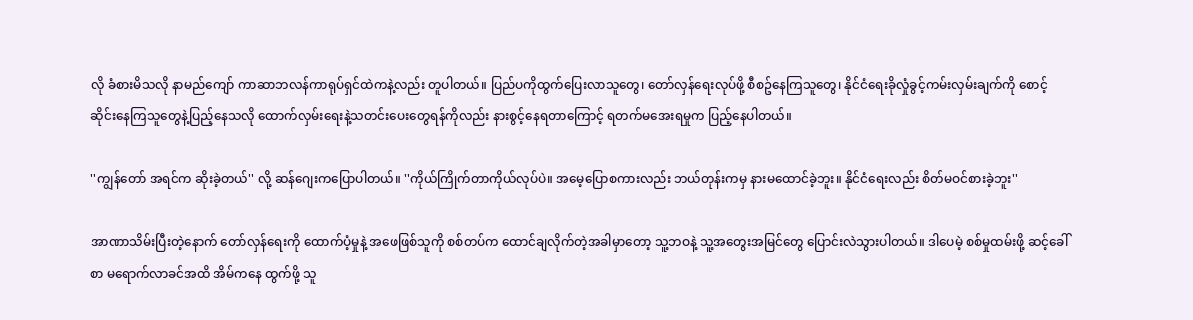လို ခံစားမိသလို နာမည်ကျော် ကာဆာဘလန်ကာရုပ်ရှင်ထဲကနဲ့လည်း တူပါတယ်။ ပြည်ပကိုထွက်ပြေးလာသူတွေ၊ တော်လှန်ရေးလုပ်ဖို့ စီစဥ်နေကြသူတွေ၊ နိုင်ငံရေးခိုလှုံခွင့်ကမ်းလှမ်းချက်ကို စောင့်ဆိုင်းနေကြသူတွေနဲ့ပြည့်နေသလို ထောက်လှမ်းရေးနဲ့သတင်းပေးတွေရန်ကိုလည်း နားစွင့်နေရတာကြောင့် ရတက်မအေးရမှုက ပြည့်နေပါတယ်။

''ကျွန်တော် အရင်က ဆိုးခဲ့တယ်'' လို့ ဆန်ဂျေးကပြောပါတယ်။ ''ကိုယ်ကြိုက်တာကိုယ်လုပ်ပဲ။ အမေ့ပြောစကားလည်း ဘယ်တုန်းကမှ နားမထောင်ခဲ့ဘူး။ နိုင်ငံရေးလည်း စိတ်မဝင်စားခဲ့ဘူး''

အာဏာသိမ်းပြီးတဲ့နောက် တော်လှန်ရေးကို ထောက်ပံ့မှုနဲ့ အဖေဖြစ်သူကို စစ်တပ်က ထောင်ချလိုက်တဲ့အခါမှာတော့ သူ့ဘဝနဲ့ သူ့အတွေးအမြင်တွေ ပြောင်းလဲသွားပါတယ်။ ဒါပေမဲ့ စစ်မှုထမ်းဖို့ ဆင့်ခေါ်စာ မရောက်လာခင်အထိ အိမ်ကနေ ထွက်ဖို့ သူ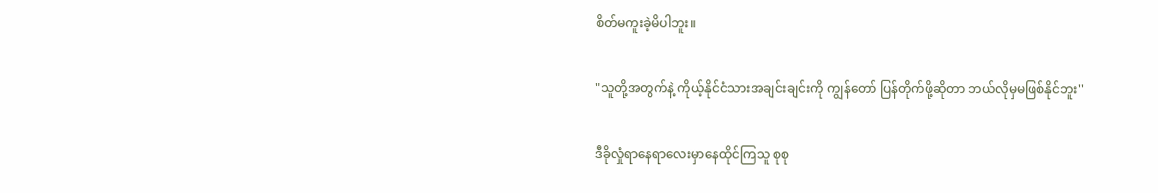စိတ်မကူးခဲ့မိပါဘူး။

"သူတို့အတွက်နဲ့ ကိုယ့်နိုင်ငံသားအချင်းချင်းကို ကျွန်တော် ပြန်တိုက်ဖို့ဆိုတာ ဘယ်လိုမှမဖြစ်နိုင်ဘူး''

ဒီခိုလှုံရာနေရာလေးမှာနေထိုင်ကြသူ စုစု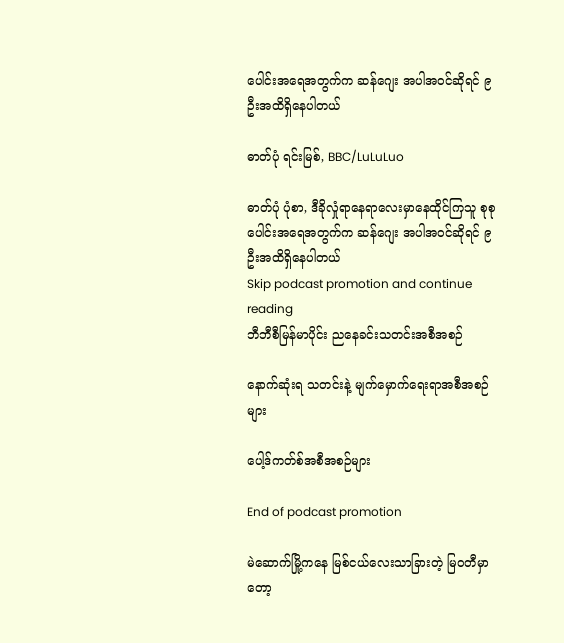ပေါင်းအရေအတွက်က ဆန်ဂျေး အပါအဝင်ဆိုရင် ၉ ဦးအထိရှိနေပါတယ်

ဓာတ်ပုံ ရင်းမြစ်, BBC/LuLuLuo

ဓာတ်ပုံ ပုံစာ, ဒီခိုလှုံရာနေရာလေးမှာနေထိုင်ကြသူ စုစုပေါင်းအရေအတွက်က ဆန်ဂျေး အပါအဝင်ဆိုရင် ၉ ဦးအထိရှိနေပါတယ်
Skip podcast promotion and continue reading
ဘီဘီစီမြန်မာပိုင်း ညနေခင်းသတင်းအစီအစဉ်

နောက်ဆုံးရ သတင်းနဲ့ မျက်မှောက်ရေးရာအစီအစဉ်များ

ပေါ့ဒ်ကတ်စ်အစီအစဉ်များ

End of podcast promotion

မဲဆောက်မြို့ကနေ မြစ်ငယ်လေးသာခြားတဲ့ မြဝတီမှာတော့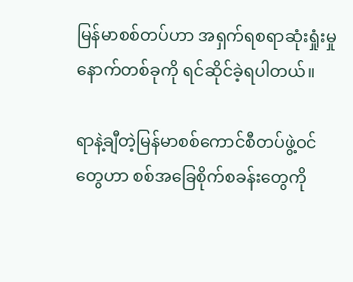မြန်မာစစ်တပ်ဟာ အရှက်ရစရာဆုံးရှုံးမှု နောက်တစ်ခုကို ရင်ဆိုင်ခဲ့ရပါတယ်။

ရာနဲ့ချီတဲ့မြန်မာစစ်ကောင်စီတပ်ဖွဲ့ဝင်တွေဟာ စစ်အခြေစိုက်စခန်းတွေကို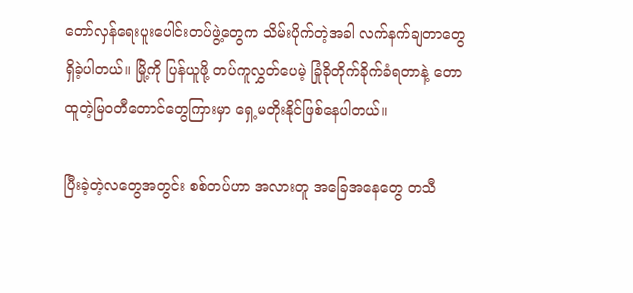တော်လှန်ရေးပူးပေါင်းတပ်ဖွဲ့တွေက သိမ်းပိုက်တဲ့အခါ လက်နက်ချတာတွေရှိခဲ့ပါတယ်။ မြို့ကို ပြန်ယူဖို့ တပ်ကူလွှတ်ပေမဲ့ ခြုံခိုတိုက်ခိုက်ခံရတာနဲ့ တောထူတဲ့မြဝတီတောင်တွေကြားမှာ ရှေ့မတိုးနိုင်ဖြစ်နေပါတယ်။

ပြီးခဲ့တဲ့လတွေအတွင်း စစ်တပ်ဟာ အလားတူ အခြေအနေတွေ တသီ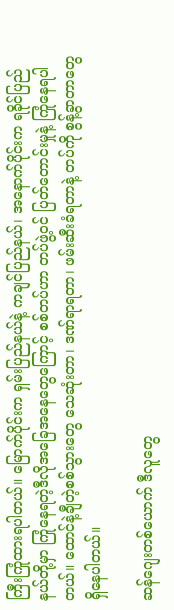ကြီးကြုံထားရပါတယ်။ မြောက်ပိုင်းက ရှမ်းပြည်နယ်နဲ့ ကချင်ပြည်နယ်၊ အနောက်ပိုင်းက ရခိုင်ပြည်နယ်တို့မှာ ကြုံနေရတဲ့ဒီလိုအခြေအနေတွေကြောင့် စစ်တပ်ဟာ တပ်ဖွဲ့ဝင် ပြတ်တောင်းမှုနဲ့ ကြုံနေရပါတယ်။ ထောင်နဲ့ချီတဲ့စစ်သွားတွေ သေဆုံးတာ၊ ဒဏ်ရာရတာ၊ ဖမ်းဆီးခံရတာနဲ့ တပ်ကို စွန့်ခွာတာတွေရှိနေပါတယ်။

ဆန်ဂျေးတစ်ယောက် ဒီလူတွေ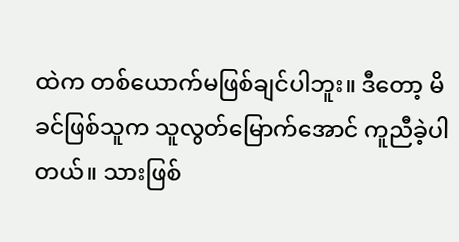ထဲက တစ်ယောက်မဖြစ်ချင်ပါဘူး။ ဒီတော့ မိခင်ဖြစ်သူက သူလွတ်မြောက်အောင် ကူညီခဲ့ပါတယ်။ သားဖြစ်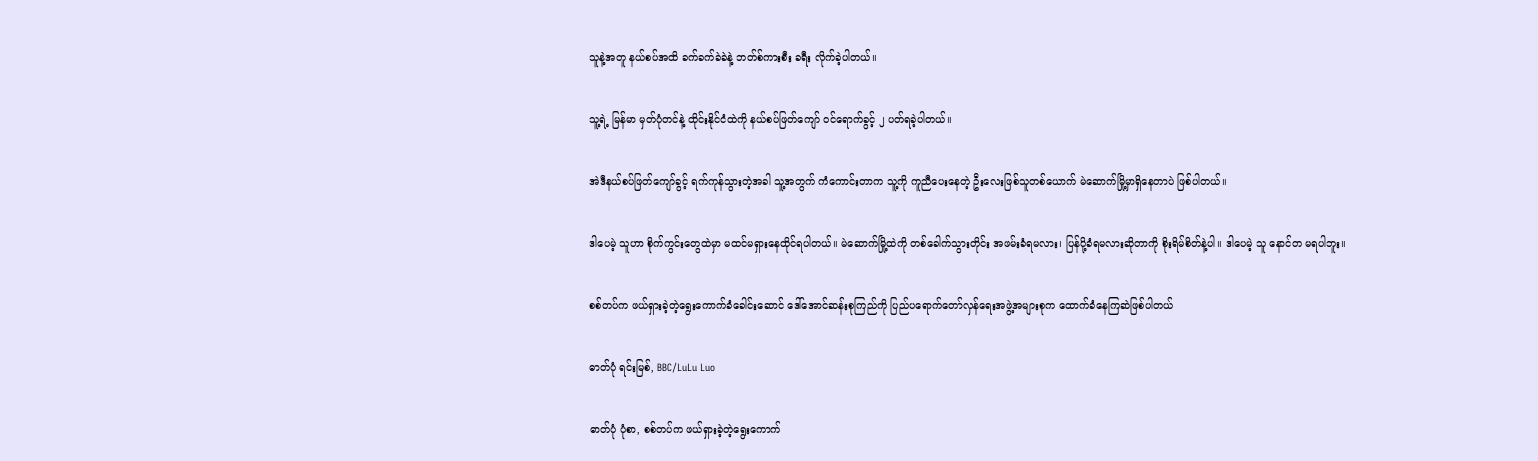သူနဲ့အတူ နယ်စပ်အထိ ခက်ခက်ခဲခဲနဲ့ ဘတ်စ်ကားစီး ခရီး လိုက်ခဲ့ပါတယ်။

သူ့ရဲ့ မြန်မာ မှတ်ပုံတင်နဲ့ ထိုင်းနိုင်ငံထဲကို နယ်စပ်ဖြတ်ကျော် ဝင်ရောက်ခွင့် ၂ ပတ်ရခဲ့ပါတယ်။

အဲဒီနယ်စပ်ဖြတ်ကျော်ခွင့် ရက်ကုန်သွားတဲ့အခါ သူ့အတွက် ကံကောင်းတာက သူ့ကို ကူညီပေးနေတဲ့ ဦးလေးဖြစ်သူတစ်ယောက် မဲဆောက်မြို့မှာရှိနေတာပဲ ဖြစ်ပါတယ်။

ဒါပေမဲ့ သူဟာ စိုက်ကွင်းတွေထဲမှာ မထင်မရှားနေထိုင်ရပါတယ်။ မဲဆောက်မြို့ထဲကို တစ်ခေါက်သွားတိုင်း အဖမ်းခံရမလား၊ ပြန်ပို့ခံရမလားဆိုတာကို စိုးရိမ်စိတ်နဲ့ပါ။ ဒါပေမဲ့ သူ နောင်တ မရပါဘူး။

စစ်တပ်က ဖယ်ရှားခဲ့တဲ့ရွေးကောက်ခံခေါင်းဆောင် ဒေါ်အောင်ဆန်းစုကြည်ကို ပြည်ပရောက်တော်လှန်ရေးအဖွဲ့အများစုက ထောက်ခံနေကြဆဲဖြစ်ပါတယ်

ဓာတ်ပုံ ရင်းမြစ်, BBC/LuLu Luo

ဓာတ်ပုံ ပုံစာ, စစ်တပ်က ဖယ်ရှားခဲ့တဲ့ရွေးကောက်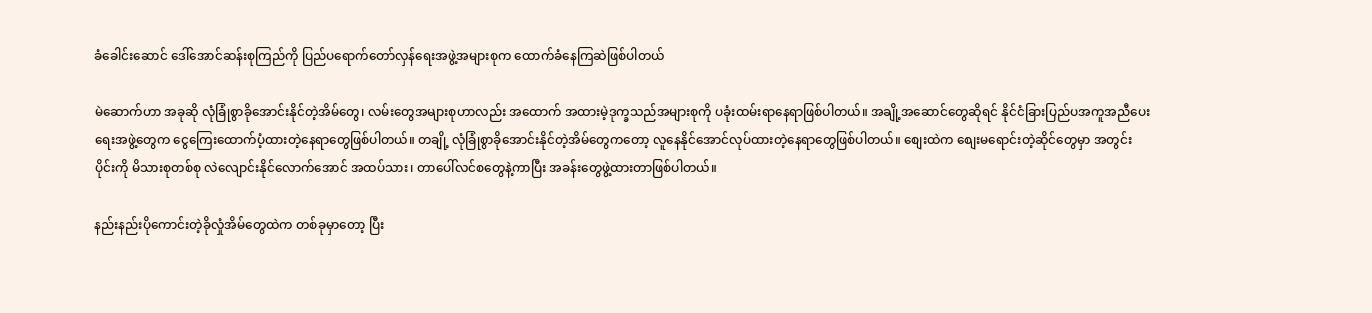ခံခေါင်းဆောင် ဒေါ်အောင်ဆန်းစုကြည်ကို ပြည်ပရောက်တော်လှန်ရေးအဖွဲ့အများစုက ထောက်ခံနေကြဆဲဖြစ်ပါတယ်

မဲဆောက်ဟာ အခုဆို လုံခြုံစွာခိုအောင်းနိုင်တဲ့အိမ်တွေ၊ လမ်းတွေအများစုဟာလည်း အထောက် အထားမဲ့ဒုက္ခသည်အများစုကို ပခုံးထမ်းရာနေရာဖြစ်ပါတယ်။ အချို့အဆောင်တွေဆိုရင် နိုင်ငံခြားပြည်ပအကူအညီပေးရေးအဖွဲ့တွေက ငွေကြေးထောက်ပံ့ထားတဲ့နေရာတွေဖြစ်ပါတယ်။ တချို့ လုံခြုံစွာခိုအောင်းနိုင်တဲ့အိမ်တွေကတော့ လူနေနိုင်အောင်လုပ်ထားတဲ့နေရာတွေဖြစ်ပါတယ်။ စျေးထဲက စျေးမရောင်းတဲ့ဆိုင်တွေမှာ အတွင်းပိုင်းကို မိသားစုတစ်စု လဲလျောင်းနိုင်လောက်အောင် အထပ်သား၊ တာပေါ်လင်စတွေနဲ့ကာပြီး အခန်းတွေဖွဲ့ထားတာဖြစ်ပါတယ်။

နည်းနည်းပိုကောင်းတဲ့ခိုလှုံအိမ်တွေထဲက တစ်ခုမှာတော့ ပြီး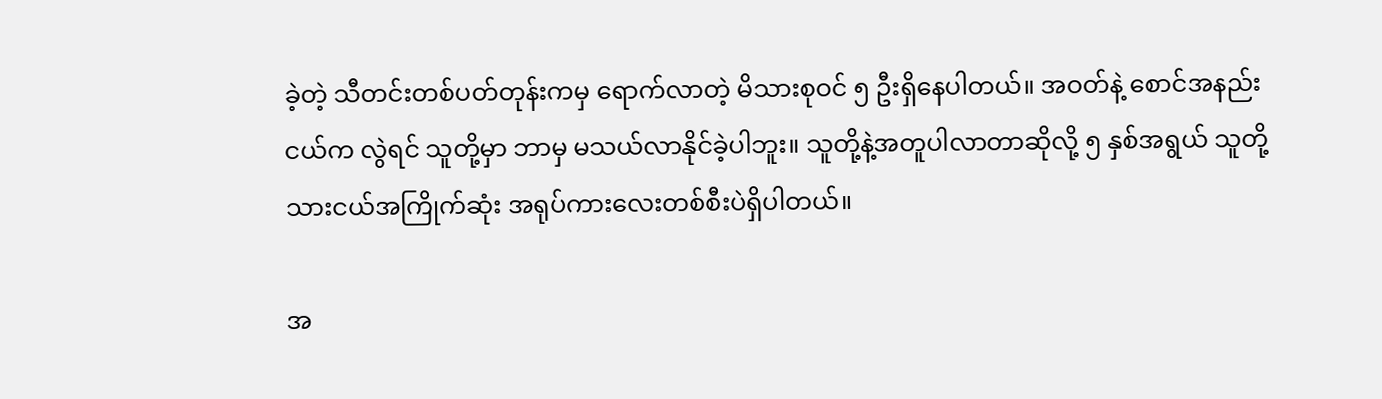ခဲ့တဲ့ သီတင်းတစ်ပတ်တုန်းကမှ ရောက်လာတဲ့ မိသားစုဝင် ၅ ဦးရှိနေပါတယ်။ အဝတ်နဲ့ စောင်အနည်းငယ်က လွဲရင် သူတို့မှာ ဘာမှ မသယ်လာနိုင်ခဲ့ပါဘူး။ သူတို့နဲ့အတူပါလာတာဆိုလို့ ၅ နှစ်အရွယ် သူတို့သားငယ်အကြိုက်ဆုံး အရုပ်ကားလေးတစ်စီးပဲရှိပါတယ်။

အ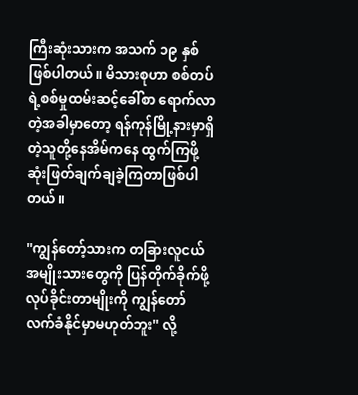ကြီးဆုံးသားက အသက် ၁၉ နှစ်ဖြစ်ပါတယ်။ မိသားစုဟာ စစ်တပ်ရဲ့စစ်မှုထမ်းဆင့်ခေါ်စာ ရောက်လာတဲ့အခါမှာတော့ ရန်ကုန်မြို့နားမှာရှိတဲ့သူတို့နေအိမ်ကနေ ထွက်ကြဖို့ ဆုံးဖြတ်ချက်ချခဲ့ကြတာဖြစ်ပါတယ်။

''ကျွန်တော့်သားက တခြားလူငယ်အမျိုးသားတွေကို ပြန်တိုက်ခိုက်ဖို့ လုပ်ခိုင်းတာမျိုးကို ကျွန်တော် လက်ခံနိုင်မှာမဟုတ်ဘူး'' လို့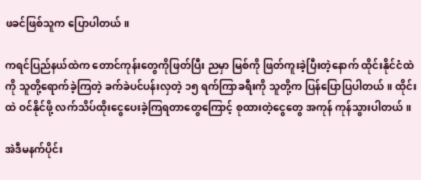ဖခင်ဖြစ်သူက ပြောပါတယ်။

ကရင်ပြည်နယ်ထဲက တောင်ကုန်းတွေကိုဖြတ်ပြီး ညမှာ မြစ်ကို ဖြတ်ကူးခဲ့ပြီးတဲ့နောက် ထိုင်းနိုင်ငံထဲကို သူတို့ရောက်ခဲ့ကြတဲ့ ခက်ခဲပင်ပန်းလှတဲ့ ၁၅ ရက်ကြာခရီးကို သူတို့က ပြန်ပြောပြပါတယ်။ ထိုင်းထဲ ဝင်နိုင်ဖို့ လက်သိပ်ထိုးငွေပေးခဲ့ကြရတာတွေကြောင့် စုထားတဲ့ငွေတွေ အကုန် ကုန်သွားပါတယ်။

အဲဒီမနက်ပိုင်း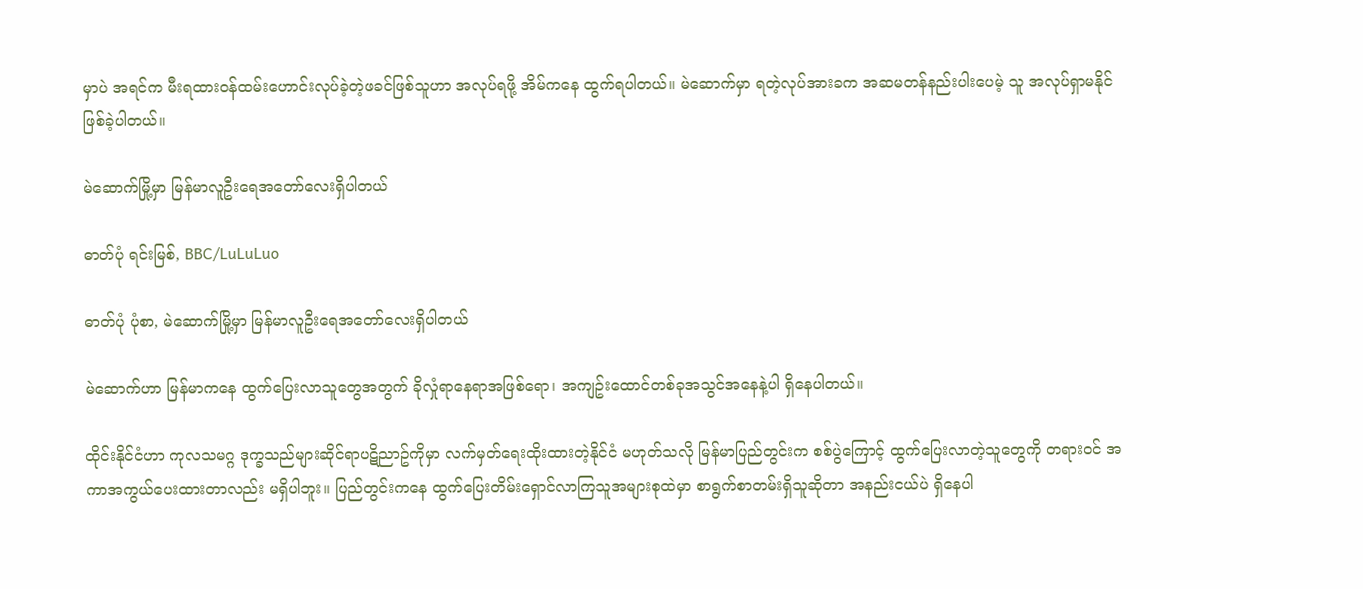မှာပဲ အရင်က မီးရထားဝန်ထမ်းဟောင်းလုပ်ခဲ့တဲ့ဖခင်ဖြစ်သူဟာ အလုပ်ရဖို့ အိမ်ကနေ ထွက်ရပါတယ်။ မဲဆောက်မှာ ရတဲ့လုပ်အားခက အဆမတန်နည်းပါးပေမဲ့ သူ အလုပ်ရှာမနိုင်ဖြစ်ခဲ့ပါတယ်။

မဲဆောက်မြို့မှာ မြန်မာလူဦးရေအတော်လေးရှိပါတယ်

ဓာတ်ပုံ ရင်းမြစ်, BBC/LuLuLuo

ဓာတ်ပုံ ပုံစာ, မဲဆောက်မြို့မှာ မြန်မာလူဦးရေအတော်လေးရှိပါတယ်

မဲဆောက်ဟာ မြန်မာကနေ ထွက်ပြေးလာသူတွေအတွက် ခိုလှုံရာနေရာအဖြစ်ရော၊ အကျဥ်းထောင်တစ်ခုအသွင်အနေနဲ့ပါ ရှိနေပါတယ်။

ထိုင်းနိုင်ငံဟာ ကုလသမဂ္ဂ ဒုက္ခသည်များဆိုင်ရာပဋိညာဥ်ကိုမှာ လက်မှတ်ရေးထိုးထားတဲ့နိုင်ငံ မဟုတ်သလို မြန်မာပြည်တွင်းက စစ်ပွဲကြောင့် ထွက်ပြေးလာတဲ့သူတွေကို တရားဝင် အကာအကွယ်ပေးထားတာလည်း မရှိပါဘူး။ ပြည်တွင်းကနေ ထွက်ပြေးတိမ်းရှောင်လာကြသူအများစုထဲမှာ စာရွက်စာတမ်းရှိသူဆိုတာ အနည်းငယ်ပဲ ရှိနေပါ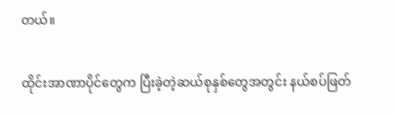တယ်။

ထိုင်းအာဏာပိုင်တွေက ပြီးခဲ့တဲ့ဆယ်စုနှစ်တွေအတွင်း နယ်စပ်ဖြတ်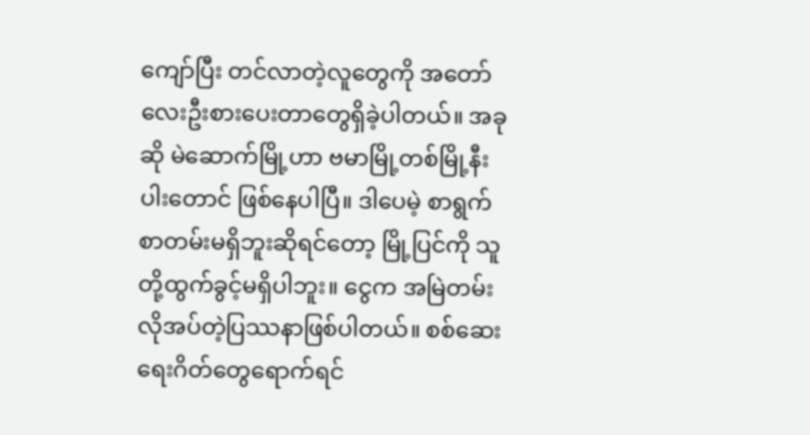ကျော်ပြီး တင်လာတဲ့လူတွေကို အတော်လေးဦးစားပေးတာတွေရှိခဲ့ပါတယ်။ အခုဆို မဲဆောက်မြို့ဟာ ဗမာမြို့တစ်မြို့နီးပါးတောင် ဖြစ်နေပါပြီ။ ဒါပေမဲ့ စာရွက်စာတမ်းမရှိဘူးဆိုရင်တော့ မြို့ပြင်ကို သူတို့ထွက်ခွင့်မရှိပါဘူး။ ငွေက အမြဲတမ်းလိုအပ်တဲ့ပြဿနာဖြစ်ပါတယ်။ စစ်ဆေးရေးဂိတ်တွေရောက်ရင်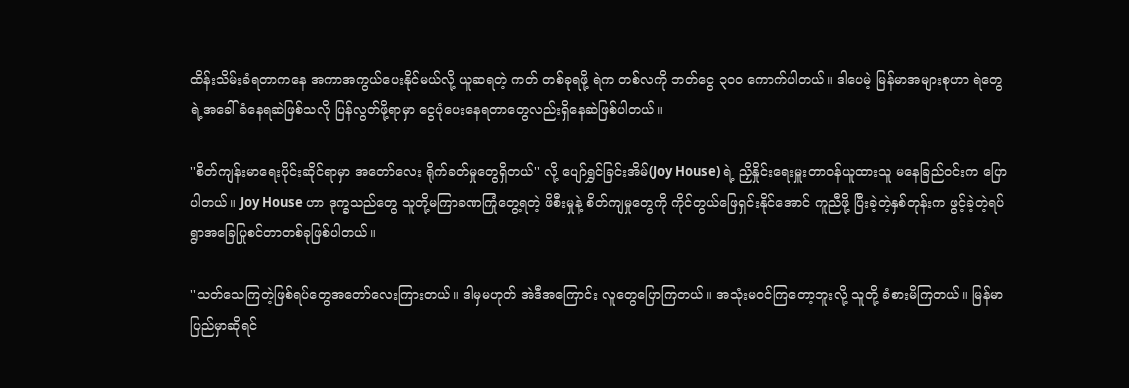ထိန်းသိမ်းခံရတာကနေ အကာအကွယ်ပေးနိုင်မယ်လို့ ယူဆရတဲ့ ကတ် တစ်ခုရဖို့ ရဲက တစ်လကို ဘတ်ငွေ ၃၀၀ ကောက်ပါတယ်။ ဒါပေမဲ့ မြန်မာအများစုဟာ ရဲတွေရဲ့အခေါ် ခံနေရဆဲဖြစ်သလို ပြန်လွတ်ဖို့ရာမှာ ငွေပုံပေးနေရတာတွေလည်းရှိနေဆဲဖြစ်ပါတယ်။

''စိတ်ကျန်းမာရေးပိုင်းဆိုင်ရာမှာ အတော်လေး ရိုက်ခတ်မှုတွေရှိတယ်'' လို့ ပျော်ရွှင်ခြင်းအိမ်(Joy House) ရဲ့ ညှိနှိုင်းရေးမှူးတာဝန်ယူထားသူ မနေခြည်ဝင်းက ပြောပါတယ်။ Joy House ဟာ ဒုက္ခသည်တွေ သူတို့မကြာခဏကြုံတွေ့ရတဲ့ ဖိစီးမှုနဲ့ စိတ်ကျမှုတွေကို ကိုင်တွယ်ဖြေရှင်းနိုင်အောင် ကူညီဖို့ ပြီးခဲ့တဲ့နှစ်တုန်းက ဖွင့်ခဲ့တဲ့ရပ်ရွာအခြေပြုစင်တာတစ်ခုဖြစ်ပါတယ်။

''သတ်သေကြတဲ့ဖြစ်ရပ်တွေအတော်လေးကြားတယ်။ ဒါမှမဟုတ် အဲဒီအကြောင်း လူတွေပြောကြတယ်။ အသုံးမဝင်ကြတော့ဘူးလို့ သူတို့ ခံစားမိကြတယ်။ မြန်မာပြည်မှာဆိုရင်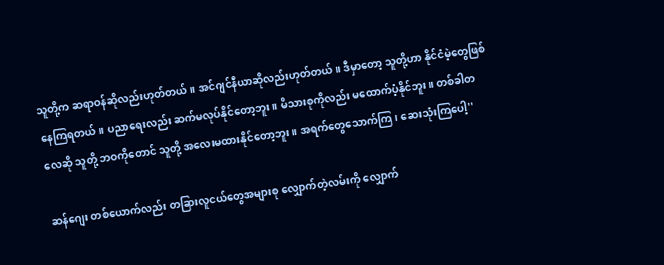သူတို့က ဆရာဝန်ဆိုလည်းဟုတ်တယ်။ အင်ဂျင်နီယာဆိုလည်းဟုတ်တယ်။ ဒီမှာတော့ သူတို့ဟာ နိုင်ငံမဲ့တွေဖြစ်နေကြရတယ်။ ပညာရေးလည်း ဆက်မလုပ်နိုင်တော့ဘူး။ မိသားစုကိုလည်း မထောက်ပံ့နိုင်ဘူး။ တစ်ခါတလေဆို သူတို့ ဘဝကိုတောင် သူတို့ အလေးမထားနိုင်တော့ဘူး။ အရက်တွေသောက်ကြ၊ ဆေးသုံးကြပေါ့''

ဆန်ဂျေး တစ်ယောက်လည်း တခြားလူငယ်တွေအများစု လျှောက်တဲ့လမ်းကို လျှောက်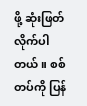ဖို့ ဆုံးဖြတ် လိုက်ပါတယ်။ စစ်တပ်ကို ပြန်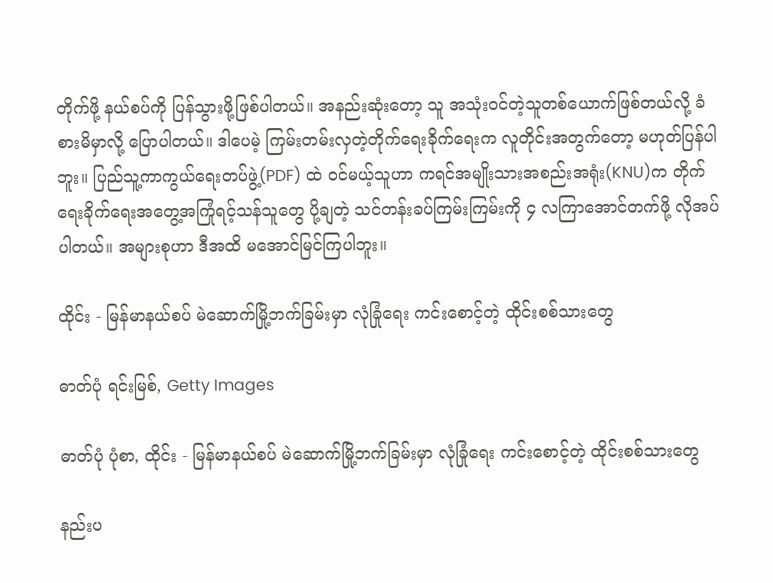တိုက်ဖို့ နယ်စပ်ကို ပြန်သွားဖို့ဖြစ်ပါတယ်။ အနည်းဆုံးတော့ သူ အသုံးဝင်တဲ့သူတစ်ယောက်ဖြစ်တယ်လို့ ခံစားမိမှာလို့ ပြောပါတယ်။ ဒါပေမဲ့ ကြမ်းတမ်းလှတဲ့တိုက်ရေးခိုက်ရေးက လူတိုင်းအတွက်တော့ မဟုတ်ပြန်ပါဘူး။ ပြည်သူ့ကာကွယ်ရေးတပ်ဖွဲ့(PDF) ထဲ ဝင်မယ့်သူဟာ ကရင်အမျိုးသားအစည်းအရုံး(KNU)က တိုက်ရေးခိုက်ရေးအတွေ့အကြုံရင့်သန်သူတွေ ပို့ချတဲ့ သင်တန်းခပ်ကြမ်းကြမ်းကို ၄ လကြာအောင်တက်ဖို့ လိုအပ်ပါတယ်။ အများစုဟာ ဒီအထိ မအောင်မြင်ကြပါဘူး။

ထိုင်း - မြန်မာနယ်စပ် မဲဆောက်မြို့ဘက်ခြမ်းမှာ လုံခြုံရေး ကင်းစောင့်တဲ့ ထိုင်းစစ်သားတွေ

ဓာတ်ပုံ ရင်းမြစ်, Getty Images

ဓာတ်ပုံ ပုံစာ, ထိုင်း - မြန်မာနယ်စပ် မဲဆောက်မြို့ဘက်ခြမ်းမှာ လုံခြုံရေး ကင်းစောင့်တဲ့ ထိုင်းစစ်သားတွေ

နည်းပ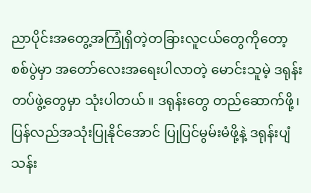ညာပိုင်းအတွေ့အကြုံရှိတဲ့တခြားလူငယ်တွေကိုတော့ စစ်ပွဲမှာ အတော်လေးအရေးပါလာတဲ့ မောင်းသူမဲ့ ဒရုန်းတပ်ဖွဲ့တွေမှာ သုံးပါတယ်။ ဒရုန်းတွေ တည်ဆောက်ဖို့၊ ပြန်လည်အသုံးပြုနိုင်အောင် ပြုပြင်မွမ်းမံဖို့နဲ့ ဒရုန်းပျံသန်း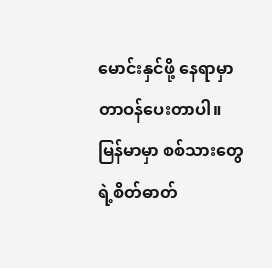မောင်းနှင်ဖို့ နေရာမှာ တာဝန်ပေးတာပါ။ မြန်မာမှာ စစ်သားတွေရဲ့စိတ်ဓာတ်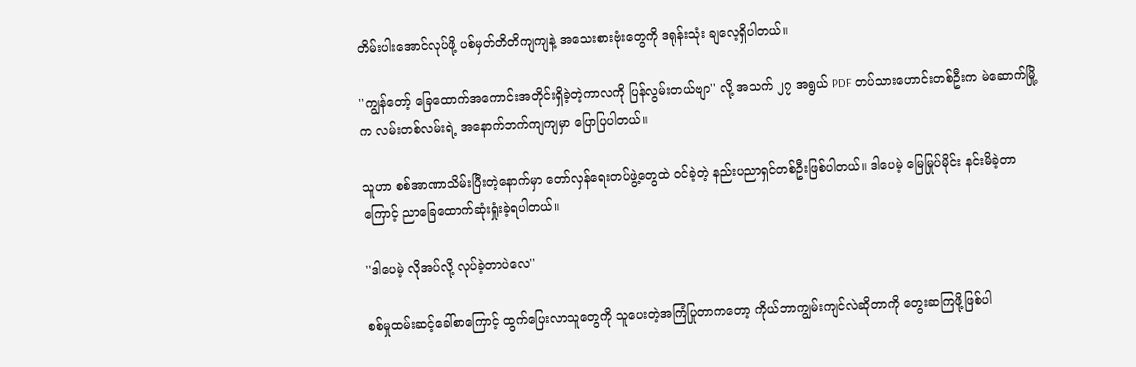တိမ်းပါးအောင်လုပ်ဖို့ ပစ်မှတ်တိတိကျကျနဲ့ အသေးစားဗုံးတွေကို ဒရုန်းသုံး ချလေ့ရှိပါတယ်။

''ကျွန်တော့် ခြေထောက်အကောင်းအတိုင်းရှိခဲ့တဲ့ကာလကို ပြန်လွမ်းတယ်ဗျာ'' လို့ အသက် ၂၇ အရွယ် PDF တပ်သားဟောင်းတစ်ဦးက မဲဆောက်မြို့က လမ်းတစ်လမ်းရဲ့ အနောက်ဘက်ကျကျမှာ ပြောပြပါတယ်။

သူဟာ စစ်အာဏာသိမ်းပြီးတဲ့နောက်မှာ တော်လှန်ရေးတပ်ဖွဲ့တွေထဲ ဝင်ခဲ့တဲ့ နည်းပညာရှင်တစ်ဦးဖြစ်ပါတယ်။ ဒါပေမဲ့ မြေမြုပ်မိုင်း နင်းမိခဲ့တာကြောင့် ညာခြေထောက်ဆုံးရှုံးခဲ့ရပါတယ်။

''ဒါပေမဲ့ လိုအပ်လို့ လုပ်ခဲ့တာပဲလေ''

စစ်မှုထမ်းဆင့်ခေါ်စာကြောင့် ထွက်ပြေးလာသူတွေကို သူပေးတဲ့အကြံပြုတာကတော့ ကိုယ်ဘာကျွမ်းကျင်လဲဆိုတာကို တွေးဆကြဖို့ဖြစ်ပါ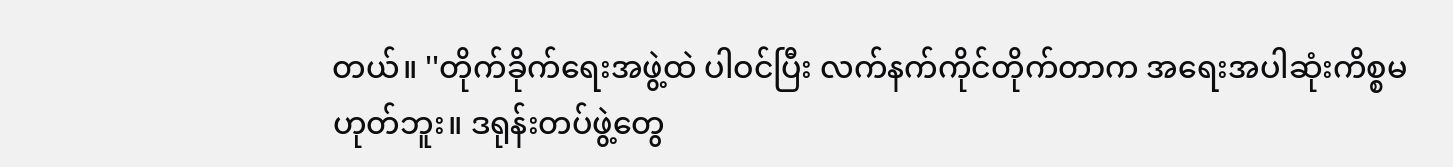တယ်။ ''တိုက်ခိုက်ရေးအဖွဲ့ထဲ ပါဝင်ပြီး လက်နက်ကိုင်တိုက်တာက အရေးအပါဆုံးကိစ္စမဟုတ်ဘူး။ ဒရုန်းတပ်ဖွဲ့တွေ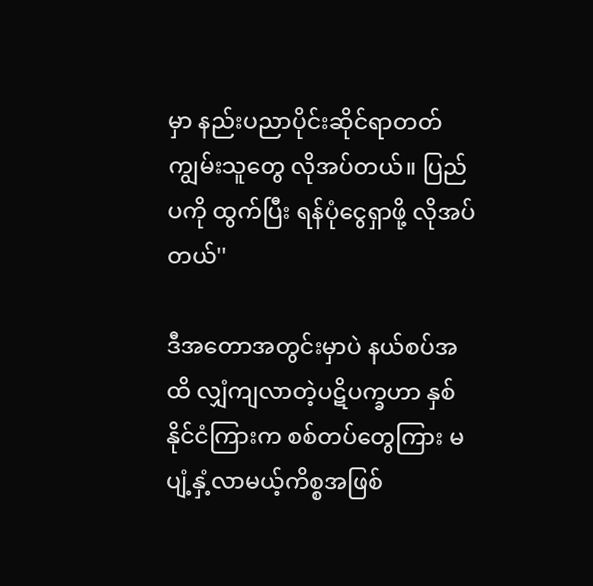မှာ နည်းပညာပိုင်းဆိုင်ရာတတ်ကျွမ်းသူတွေ လိုအပ်တယ်။ ပြည်ပကို ထွက်ပြီး ရန်ပုံငွေရှာဖို့ လိုအပ်တယ်''

ဒီအတောအတွင်းမှာပဲ နယ်စပ်အထိ လျှံကျလာတဲ့ပဋိပက္ခဟာ နှစ်နိုင်ငံကြားက စစ်တပ်တွေကြား မပျံ့နှံ့လာမယ့်ကိစ္စအဖြစ်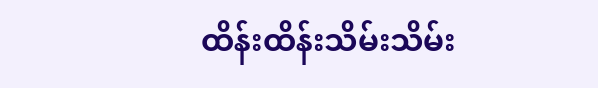ထိန်းထိန်းသိမ်းသိမ်း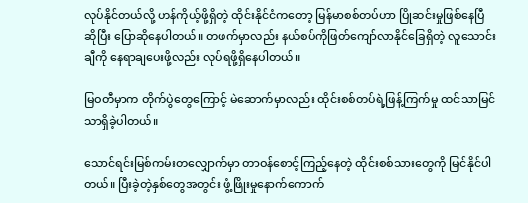လုပ်နိုင်တယ်လို့ ဟန်ကိုယ့်ဖို့ရှိတဲ့ ထိုင်းနိုင်ငံကတော့ မြန်မာစစ်တပ်ဟာ ပြိုဆင်းမှုဖြစ်နေပြီဆိုပြီး ပြောဆိုနေပါတယ်။ တဖက်မှာလည်း နယ်စပ်ကိုဖြတ်ကျော်လာနိုင်ခြေရှိတဲ့ လူသောင်းချီကို နေရာချပေးဖို့လည်း လုပ်ရဖို့ရှိနေပါတယ်။

မြဝတီမှာက တိုက်ပွဲတွေကြောင့် မဲဆောက်မှာလည်း ထိုင်းစစ်တပ်ရဲ့ဖြန့်ကြက်မှု ထင်သာမြင်သာရှိခဲ့ပါတယ်။

သောင်ရင်းမြစ်ကမ်းတလျှောက်မှာ တာဝန်စောင့်ကြည့်နေတဲ့ ထိုင်းစစ်သားတွေကို မြင်နိုင်ပါတယ်။ ပြီးခဲ့တဲ့နှစ်တွေအတွင်း ဖွံ့ဖြိုးမှုနောက်ကောက်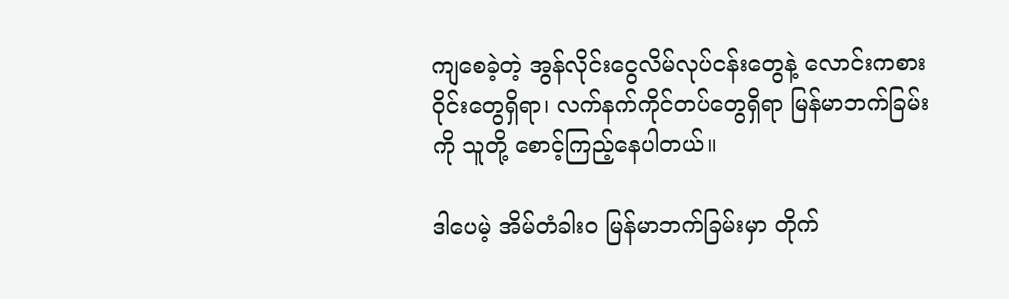ကျစေခဲ့တဲ့ အွန်လိုင်းငွေလိမ်လုပ်ငန်းတွေနဲ့ လောင်းကစားဝိုင်းတွေရှိရာ၊ လက်နက်ကိုင်တပ်တွေရှိရာ မြန်မာဘက်ခြမ်းကို သူတို့ စောင့်ကြည့်နေပါတယ်။

ဒါပေမဲ့ အိမ်တံခါးဝ မြန်မာဘက်ခြမ်းမှာ တိုက်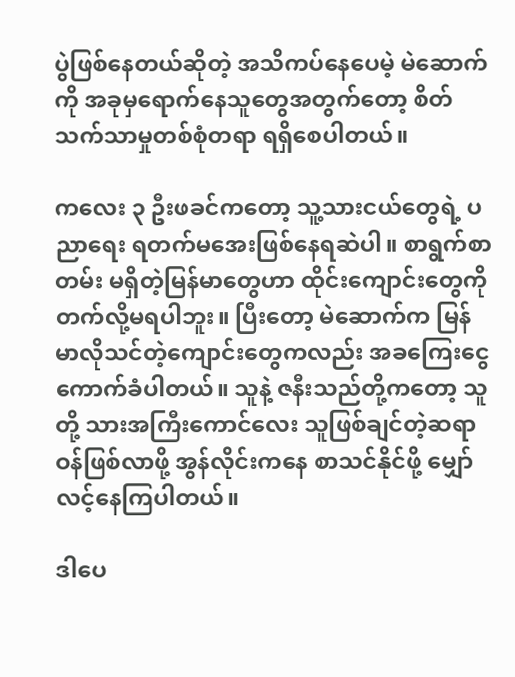ပွဲဖြစ်နေတယ်ဆိုတဲ့ အသိကပ်နေပေမဲ့ မဲဆောက်ကို အခုမှရောက်နေသူတွေအတွက်တော့ စိတ်သက်သာမှုတစ်စုံတရာ ရရှိစေပါတယ်။

ကလေး ၃ ဦးဖခင်ကတော့ သူ့သားငယ်တွေရဲ့ ပညာရေး ရတက်မအေးဖြစ်နေရဆဲပါ။ စာရွက်စာတမ်း မရှိတဲ့မြန်မာတွေဟာ ထိုင်းကျောင်းတွေကို တက်လို့မရပါဘူး။ ပြီးတော့ မဲဆောက်က မြန်မာလိုသင်တဲ့ကျောင်းတွေကလည်း အခကြေးငွေကောက်ခံပါတယ်။ သူနဲ့ ဇနီးသည်တို့ကတော့ သူတို့ သားအကြီးကောင်လေး သူဖြစ်ချင်တဲ့ဆရာဝန်ဖြစ်လာဖို့ အွန်လိုင်းကနေ စာသင်နိုင်ဖို့ မျှော်လင့်နေကြပါတယ်။

ဒါပေ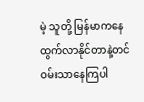မဲ့ သူတို့ မြန်မာကနေ ထွက်လာနိုင်တာနဲ့တင် ဝမ်းသာနေကြပါ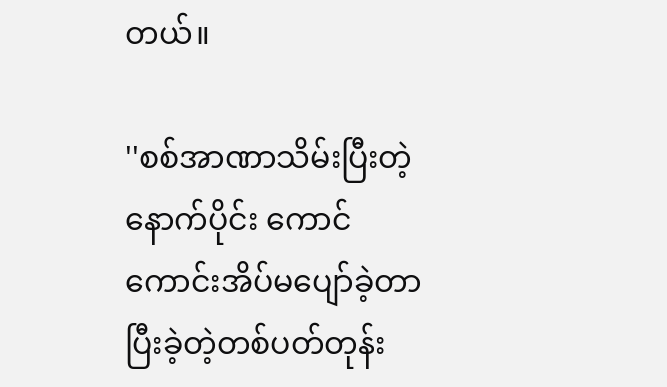တယ်။

''စစ်အာဏာသိမ်းပြီးတဲ့နောက်ပိုင်း ကောင်ကောင်းအိပ်မပျော်ခဲ့တာ ပြီးခဲ့တဲ့တစ်ပတ်တုန်း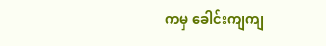ကမှ ခေါင်းကျကျ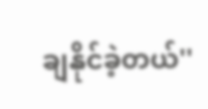ချနိုင်ခဲ့တယ်''